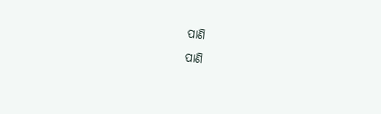ପାଣି
ପାଣି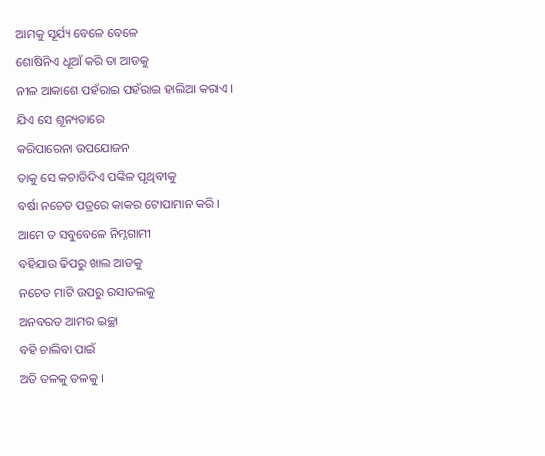ଆମକୁ ସୂର୍ଯ୍ୟ ବେଳେ ବେଳେ
ଶୋଷିନିଏ ଧୂଆଁ କରି ତା ଆଡକୁ
ନୀଳ ଆକାଶେ ପହଁରାଇ ପହଁରାଇ ହାଲିଆ କରାଏ ।
ଯିଏ ସେ ଶୂନ୍ୟତାରେ
କରିପାରେନା ଉପଯୋଜନ
ତାକୁ ସେ କଚାଡିଦିଏ ପଙ୍କିଳ ପୃଥିବୀକୁ
ବର୍ଷା ନଚେତ ପତ୍ରରେ କାକର ଟୋପାମାନ କରି ।
ଆମେ ତ ସବୁବେଳେ ନିମ୍ନଗାମୀ
ବହିଯାଉ ଢିପରୁ ଖାଲ ଆଡକୁ
ନଚେତ ମାଟି ଉପରୁ ରସାତଲକୁ
ଅନବରତ ଆମର ଇଚ୍ଛା
ବହି ଚାଲିବା ପାଇଁ
ଅତି ତଳକୁ ତଳକୁ ।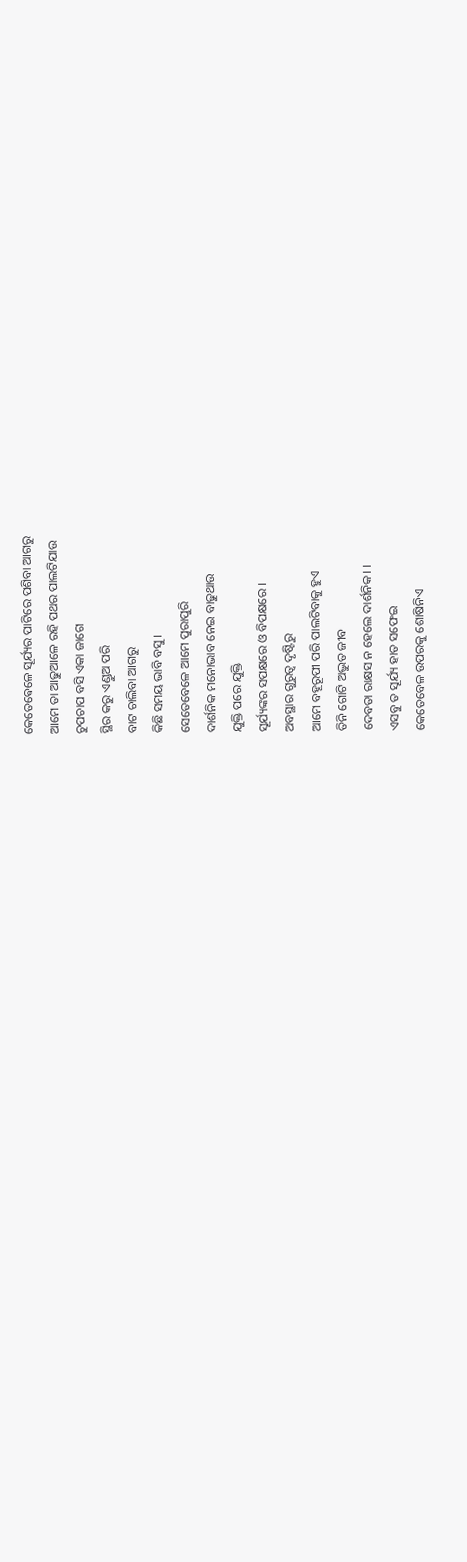କେତେଵେଳେ ସୂର୍ଯ୍ୟର ପାଟିରେ ପଶିବା ଆଗରୁ
ଆମେ ତା ଆଢୁଆଳେ ରହି ପଥର ପାଲଟିଯାଉ
ଚୁପଚାପ ବସି ଏକା ଜାଗେ
ସ୍ଥିର କରୁ ଏଣ୍ଡୁଅ ପରି
ବାଟ ଚାଲିବା ଆଗରୁ
କିଛି ସମୟ ଭାବି ବସୁ ।
ସେତେବେଳେ ଆମେ ପୁରାପୁରି
ଦାର୍ଶନିକ ମନୋଭାବ ନେଇ ବାଢୁଥାଉ
ଯୁକ୍ତି ପରେ ଯୁକ୍ତି
ସୂର୍ଯ୍ୟଙ୍କର ସପକ୍ଷରେ ଓ ବିପକ୍ଷରେ ।
ଅବସ୍ଥାର ଗୁରୁତ୍ଵ ଦୃଷ୍ଟିରୁ
ଆମେ ବହୂରୂପୀ ପରି ପାଲଟିବାକୁ ହୁଏ
ତିନି ଗୋଟି ଅଦ୍ଭୁତ ଜୀବ
ଦେବତା ରାକ୍ଷସ ନ ହେଲେ ଦାର୍ଶନିକ। ।
ଏସବୁ ତ ସୂର୍ଯ୍ୟ ହାତ ସଫେଇ
କେତେବେଳ ଉପରକୁ ଶୋଷିନିଏ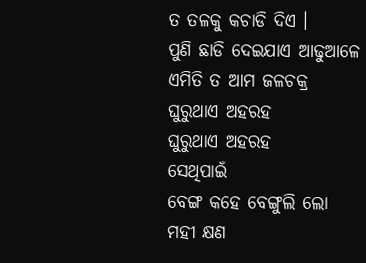ତ ତଳକୁ କଚାଡି ଦିଏ ।
ପୁଣି ଛାଡି ଦେଇଯାଏ ଆଢୁଆଳେ
ଏମିତି ତ ଆମ ଜଳଚକ୍ର
ଘୁରୁଥାଏ ଅହରହ
ଘୁରୁଥାଏ ଅହରହ
ସେଥିପାଇଁ
ବେଙ୍ଗ କହେ ବେଙ୍ଗୁଲି ଲୋ
ମହୀ କ୍ଷଣ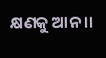କ୍ଷଣକୁ ଆନ ।।